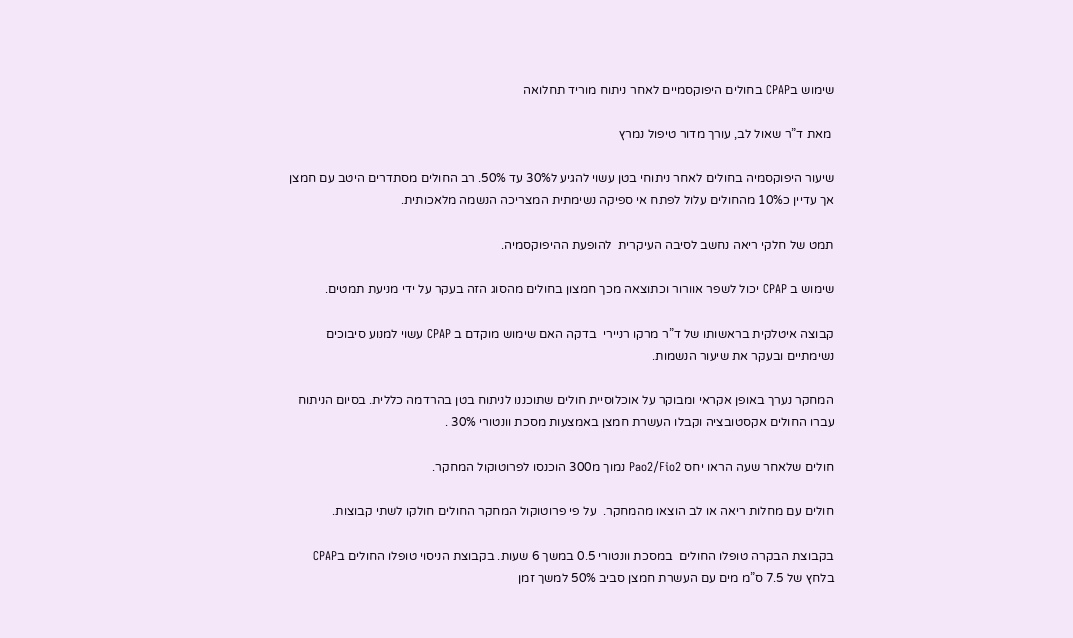שימוש בCPAP בחולים היפוקסמיים לאחר ניתוח מוריד תחלואה

 מאת ד”ר שאול לב, עורך מדור טיפול נמרץ

שיעור היפוקסמיה בחולים לאחר ניתוחי בטן עשוי להגיע ל30% עד 50%. רב החולים מסתדרים היטב עם חמצן אך עדיין כ10% מהחולים עלול לפתח אי ספיקה נשימתית המצריכה הנשמה מלאכותית.

תמט של חלקי ריאה נחשב לסיבה העיקרית  להופעת ההיפוקסמיה.

שימוש ב CPAP יכול לשפר אוורור וכתוצאה מכך חמצון בחולים מהסוג הזה בעקר על ידי מניעת תמטים.

קבוצה איטלקית בראשותו של ד”ר מרקו רניירי  בדקה האם שימוש מוקדם ב CPAP עשוי למנוע סיבוכים נשימתיים ובעקר את שיעור הנשמות.

המחקר נערך באופן אקראי ומבוקר על אוכלוסיית חולים שתוכננו לניתוח בטן בהרדמה כללית. בסיום הניתוח עברו החולים אקסטובציה וקבלו העשרת חמצן באמצעות מסכת וונטורי 30% .

חולים שלאחר שעה הראו יחס Pao2/Fio2 נמוך מ300 הוכנסו לפרוטוקול המחקר.

חולים עם מחלות ריאה או לב הוצאו מהמחקר.  על פי פרוטוקול המחקר החולים חולקו לשתי קבוצות.

בקבוצת הבקרה טופלו החולים  במסכת וונטורי 0.5 במשך 6 שעות. בקבוצת הניסוי טופלו החולים בCPAP בלחץ של 7.5 ס”מ מים עם העשרת חמצן סביב 50% למשך זמן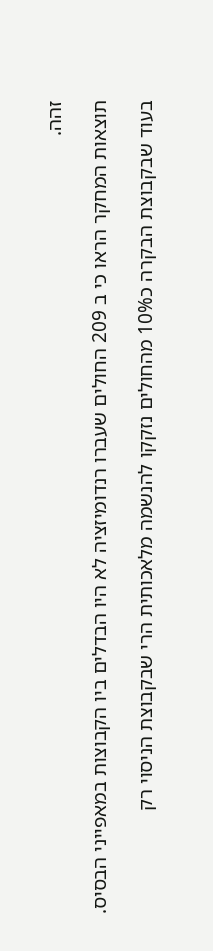זהה.

תוצאות המחקר הראו כי ב 209 החולים שעברו רנדומיזציה לא היו הבדלים ביו הקבוצות במאפייני הבסיס.

בעוד שבקבוצת הבקרה כ10% מהחולים נזקקו להנשמה מלאכותית הרי שבקבוצת הניסוי רק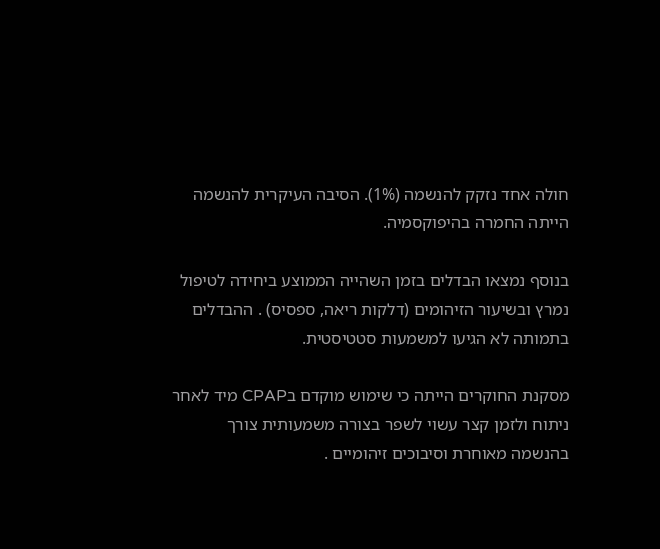חולה אחד נזקק להנשמה (1%). הסיבה העיקרית להנשמה הייתה החמרה בהיפוקסמיה.

בנוסף נמצאו הבדלים בזמן השהייה הממוצע ביחידה לטיפול נמרץ ובשיעור הזיהומים (דלקות ריאה, ספסיס) . ההבדלים בתמותה לא הגיעו למשמעות סטטיסטית.

מסקנת החוקרים הייתה כי שימוש מוקדם בCPAP מיד לאחר ניתוח ולזמן קצר עשוי לשפר בצורה משמעותית צורך בהנשמה מאוחרת וסיבוכים זיהומיים .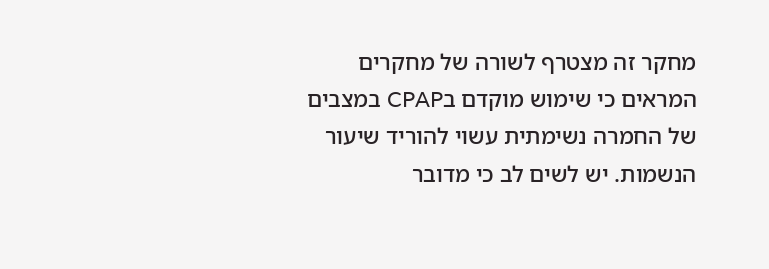מחקר זה מצטרף לשורה של מחקרים המראים כי שימוש מוקדם בCPAP במצבים של החמרה נשימתית עשוי להוריד שיעור הנשמות. יש לשים לב כי מדובר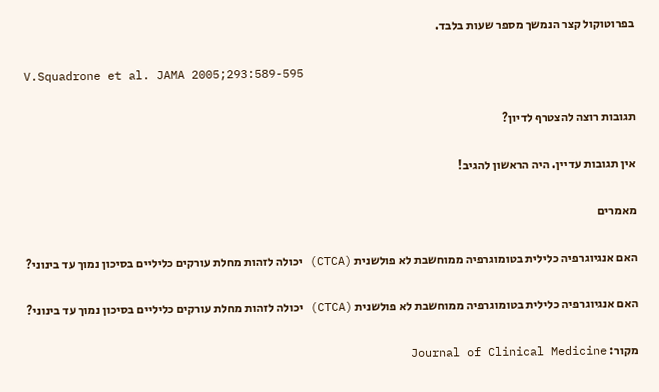בפרוטוקול קצר הנמשך מספר שעות בלבד.

V.Squadrone et al. JAMA 2005;293:589-595

תגובות רוצה להצטרף לדיון?

אין תגובות עדיין. היה הראשון להגיב!

מאמרים

האם אנגיוגרפיה כלילית בטומוגרפיה ממוחשבת לא פולשנית (CTCA) יכולה לזהות מחלת עורקים כליליים בסיכון נמוך עד בינוני?

האם אנגיוגרפיה כלילית בטומוגרפיה ממוחשבת לא פולשנית (CTCA) יכולה לזהות מחלת עורקים כליליים בסיכון נמוך עד בינוני?

מקור: Journal of Clinical Medicine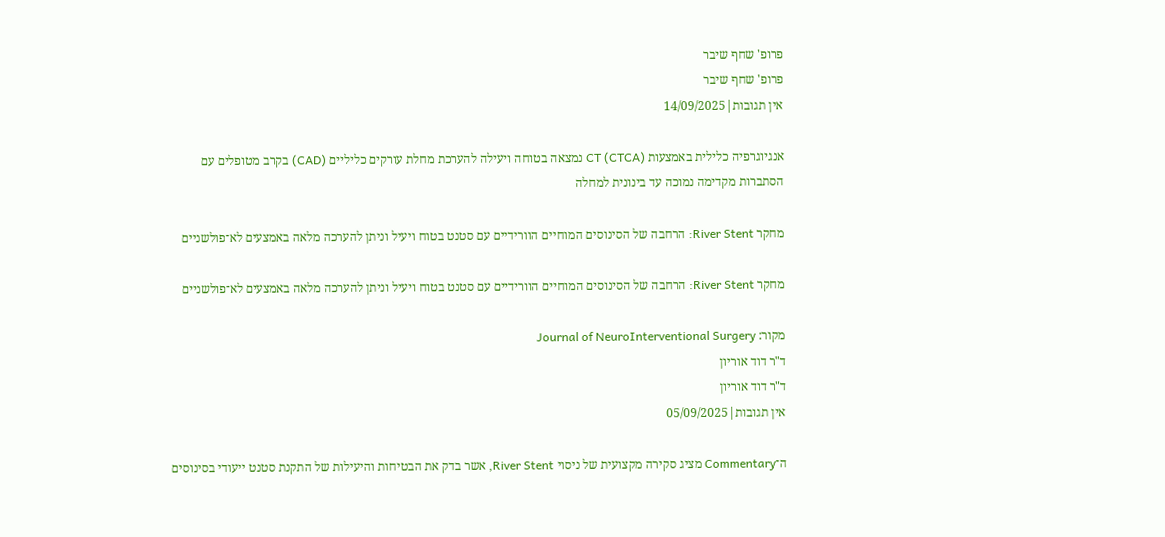פרופ' שחף שיבר
פרופ' שחף שיבר
אין תגובות|14/09/2025

אנגיוגרפיה כלילית באמצעות CT (CTCA) נמצאה בטוחה ויעילה להערכת מחלת עורקים כליליים (CAD) בקרב מטופלים עם הסתברות מקדימה נמוכה עד בינונית למחלה

מחקר River Stent: הרחבה של הסינוסים המוחיים הוורידיים עם סטנט בטוח ויעיל וניתן להערכה מלאה באמצעים לא־פולשניים

מחקר River Stent: הרחבה של הסינוסים המוחיים הוורידיים עם סטנט בטוח ויעיל וניתן להערכה מלאה באמצעים לא־פולשניים

מקור: Journal of NeuroInterventional Surgery
ד"ר דוד אוריון
ד"ר דוד אוריון
אין תגובות|05/09/2025

ה־Commentary מציג סקירה מקצועית של ניסוי River Stent, אשר בדק את הבטיחות והיעילות של התקנת סטנט ייעודי בסינוסים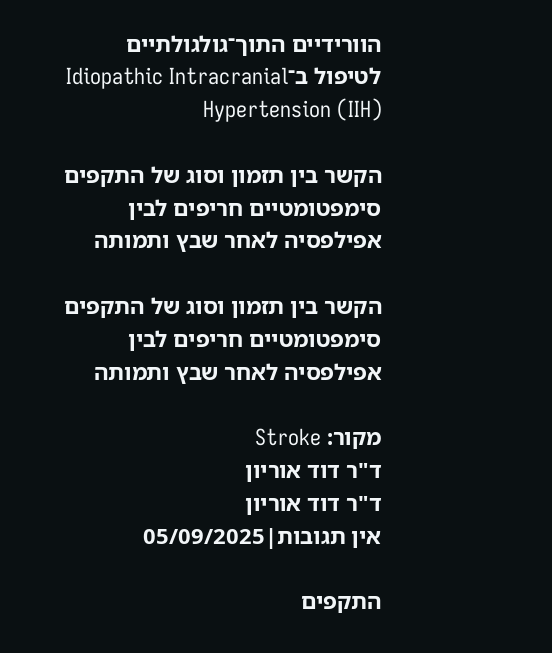הוורידיים התוך־גולגולתיים לטיפול ב־Idiopathic Intracranial Hypertension (IIH)

הקשר בין תזמון וסוג של התקפים סימפטומטיים חריפים לבין אפילפסיה לאחר שבץ ותמותה

הקשר בין תזמון וסוג של התקפים סימפטומטיים חריפים לבין אפילפסיה לאחר שבץ ותמותה

מקור: Stroke
ד"ר דוד אוריון
ד"ר דוד אוריון
אין תגובות|05/09/2025

התקפים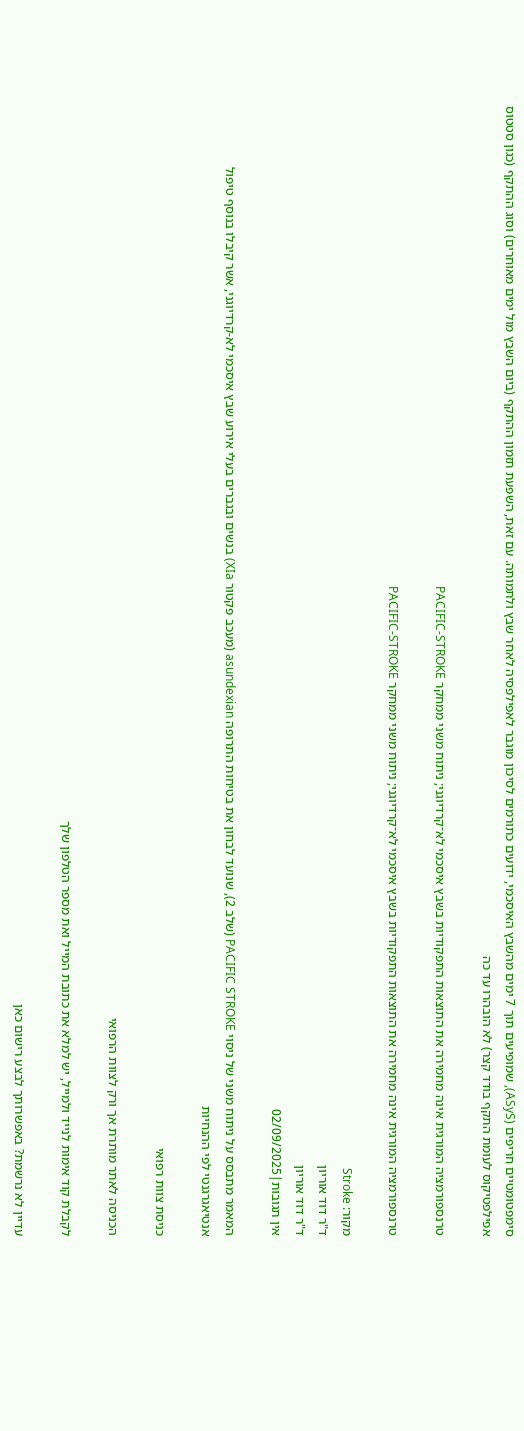סימפטומטיים חריפים (ASyS), שמופיעים תוך 7 ימים מהשבץ האיסכמי, ידועים כתורמים לסיכון מוגבר לאפילפסיה לאחר שבץ ולתמותה. עם זאת, השפעת תזמון ההתקף (ביום השבץ מול ימים מאוחרים) וסוג ההתקף (כגון סטטוס אפילפטיקוס לעומת התקף בודד קצר) לא הובהרו עד כה

טרנספורמציה המורגית אינה מחמירה את התוצאות התפקודיות בשבץ איסכמי לא־קרדיוגני; ניתוח משני ממחקר PACIFIC-STROKE

טרנספורמציה המורגית אינה מחמירה את התוצאות התפקודיות בשבץ איסכמי לא־קרדיוגני; ניתוח משני ממחקר PACIFIC-STROKE

מקור: Stroke
ד"ר דוד אוריון
ד"ר דוד אוריון
אין תגובות|02/09/2025

המאמר מתבסס על ניתוח משני של ניסוי PACIFIC STROKE (שלב 2), שנועד לבחון את בטיחות התרופה asundexian (מעכב פקטור XIa) בנשים ובגברים בעלי אירוע שבץ איסכמי לא-קרדיוגני, אשר קיבלו בנוסף טיפול אנטיאגרגנטי לפי ההנחיות

כניסת צוות רפואי

הכניסה לאתר מותרת אך ורק לצוות הרפואי

לקבלת קוד אימות לנייד ולמייל, יש למלא את כתובת המייל ואת מספר הטלפון שלך

עדיין לא נרשמת? באפשרותך לבצע רישום כאן